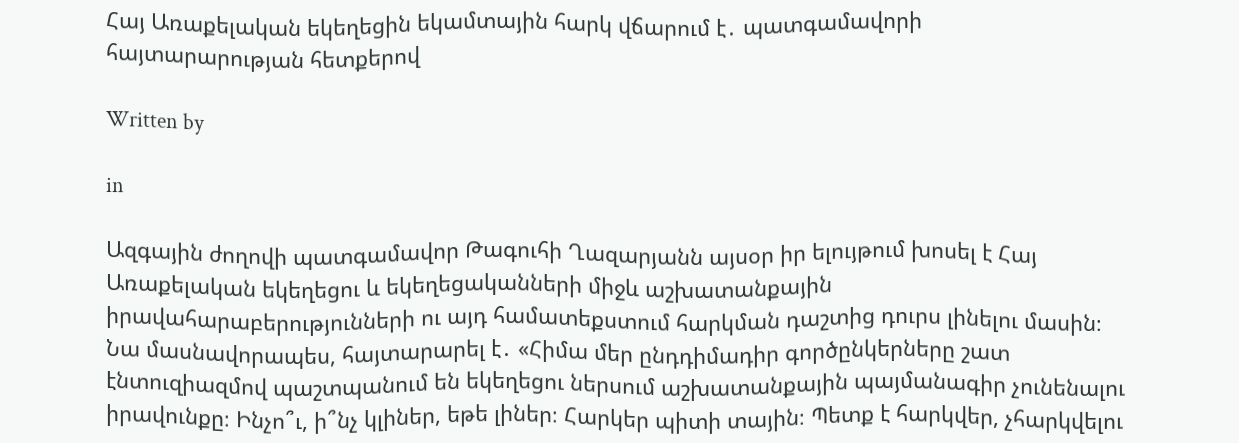Հայ Առաքելական եկեղեցին եկամտային հարկ վճարում է․ պատգամավորի հայտարարության հետքերով

Written by

in

Ազգային ժողովի պատգամավոր Թագուհի Ղազարյանն այսօր իր ելույթում խոսել է Հայ Առաքելական եկեղեցու և եկեղեցականների միջև աշխատանքային իրավահարաբերությունների ու այդ համատեքստում հարկման դաշտից դուրս լինելու մասին։ Նա մասնավորապես, հայտարարել է․ «Հիմա մեր ընդդիմադիր գործընկերները շատ էնտուզիազմով պաշտպանում են եկեղեցու ներսում աշխատանքային պայմանագիր չունենալու իրավունքը։ Ինչո՞ւ, ի՞նչ կլիներ, եթե լիներ։ Հարկեր պիտի տային։ Պետք է հարկվեր, չհարկվելու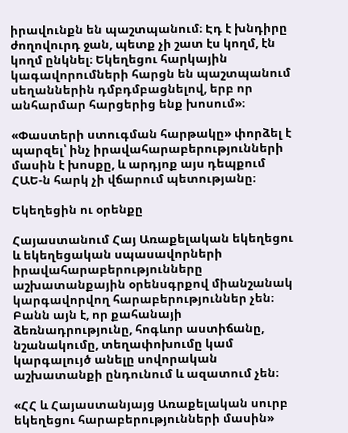իրավունքն են պաշտպանում։ Էդ է խնդիրը ժողովուրդ ջան, պետք չի շատ էս կողմ, էն կողմ ընկնել։ Եկեղեցու հարկային կագավորումների հարցն են պաշտպանում սեղաններին դմբդմբացնելով, երբ որ անհարմար հարցերից ենք խոսում»։

«Փաստերի ստուգման հարթակը» փորձել է պարզել՝ ինչ իրավահարաբերությունների մասին է խոսքը, և արդյոք այս դեպքում ՀԱԵ-ն հարկ չի վճարում պետությանը։

Եկեղեցին ու օրենքը

Հայաստանում Հայ Առաքելական եկեղեցու և եկեղեցական սպասավորների իրավահարաբերությունները աշխատանքային օրենսգրքով միանշանակ կարգավորվող հարաբերություններ չեն։ Բանն այն է, որ քահանայի ձեռնադրությունը, հոգևոր աստիճանը, նշանակումը, տեղափոխումը կամ կարգալույծ անելը սովորական աշխատանքի ընդունում և ազատում չեն։

«ՀՀ և Հայաստանյայց Առաքելական սուրբ եկեղեցու հարաբերությունների մասին»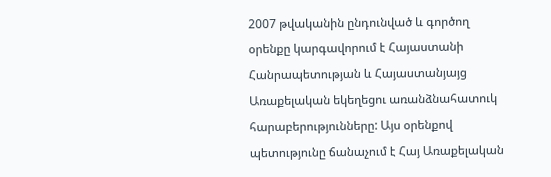2007 թվականին ընդունված և գործող օրենքը կարգավորում է Հայաստանի Հանրապետության և Հայաստանյայց Առաքելական եկեղեցու առանձնահատուկ հարաբերությունները: Այս օրենքով պետությունը ճանաչում է Հայ Առաքելական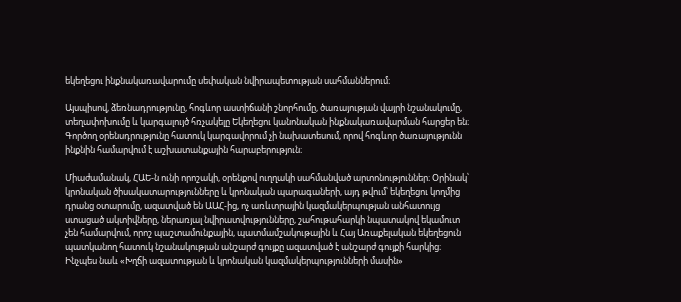եկեղեցու ինքնակառավարումը սեփական նվիրապետության սահմաններում։

Այսպիսով, ձեռնադրությունը, հոգևոր աստիճանի շնորհումը, ծառայության վայրի նշանակումը, տեղափոխումը և կարգալույծ հռչակելը Եկեղեցու կանոնական ինքնակառավարման հարցեր են։ Գործող օրենսդրությունը հատուկ կարգավորում չի նախատեսում, որով հոգևոր ծառայությունն ինքնին համարվում է աշխատանքային հարաբերություն։

Միաժամանակ, ՀԱԵ-ն ունի որոշակի, օրենքով ուղղակի սահմանված արտոնություններ։ Օրինակ՝ կրոնական ծիսակատարությունները և կրոնական պարագաների, այդ թվում՝ եկեղեցու կողմից դրանց օտարումը, ազատված են ԱԱՀ-ից, ոչ առևտրային կազմակերպության անհատույց ստացած ակտիվները, ներառյալ նվիրատվությունները, շահութահարկի նպատակով եկամուտ չեն համարվում, որոշ պաշտամունքային, պատմամշակութային և Հայ Առաքելական եկեղեցուն պատկանող հատուկ նշանակության անշարժ գույքը ազատված է անշարժ գույքի հարկից։ Ինչպես նաև «Խղճի ազատության և կրոնական կազմակերպությունների մասին»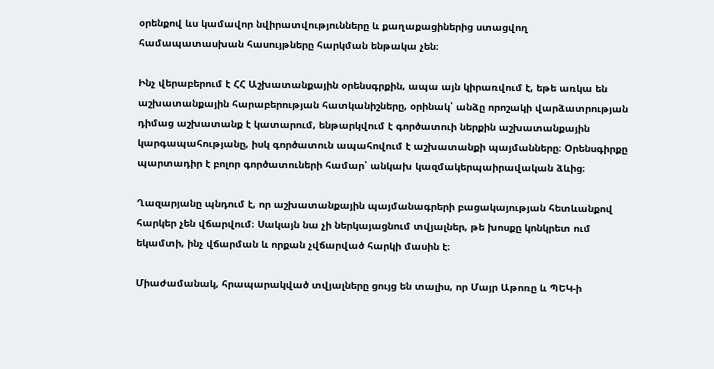օրենքով ևս կամավոր նվիրատվությունները և քաղաքացիներից ստացվող համապատասխան հասույթները հարկման ենթակա չեն։

Ինչ վերաբերում է ՀՀ Աշխատանքային օրենսգրքին, ապա այն կիրառվում է, եթե առկա են աշխատանքային հարաբերության հատկանիշները, օրինակ՝ անձը որոշակի վարձատրության դիմաց աշխատանք է կատարում, ենթարկվում է գործատուի ներքին աշխատանքային կարգապահությանը, իսկ գործատուն ապահովում է աշխատանքի պայմանները։ Օրենսգիրքը պարտադիր է բոլոր գործատուների համար՝ անկախ կազմակերպաիրավական ձևից։

Ղազարյանը պնդում է, որ աշխատանքային պայմանագրերի բացակայության հետևանքով հարկեր չեն վճարվում։ Սակայն նա չի ներկայացնում տվյալներ, թե խոսքը կոնկրետ ում եկամտի, ինչ վճարման և որքան չվճարված հարկի մասին է։

Միաժամանակ, հրապարակված տվյալները ցույց են տալիս, որ Մայր Աթոռը և ՊԵԿ-ի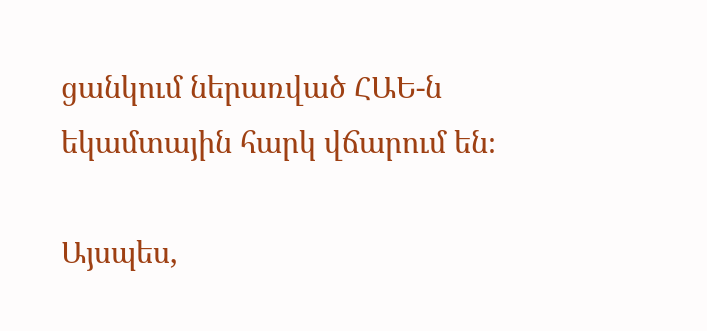ցանկում ներառված ՀԱԵ-ն եկամտային հարկ վճարում են։

Այսպես,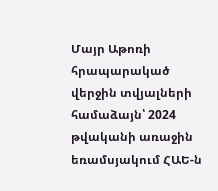Մայր Աթոռի հրապարակած վերջին տվյալների համաձայն՝ 2024 թվականի առաջին եռամսյակում ՀԱԵ-ն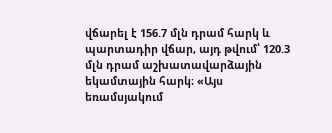վճարել է 156.7 մլն դրամ հարկ և պարտադիր վճար, այդ թվում՝ 120.3 մլն դրամ աշխատավարձային եկամտային հարկ։ «Այս եռամսյակում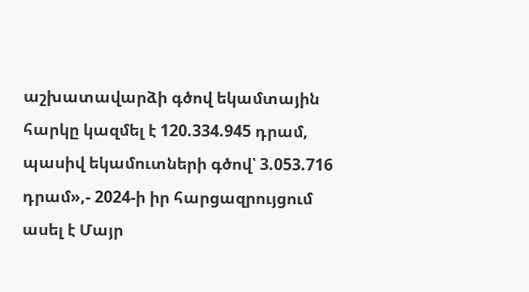աշխատավարձի գծով եկամտային հարկը կազմել է 120.334.945 դրամ, պասիվ եկամուտների գծով՝ 3.053.716 դրամ»,- 2024-ի իր հարցազրույցում ասել է Մայր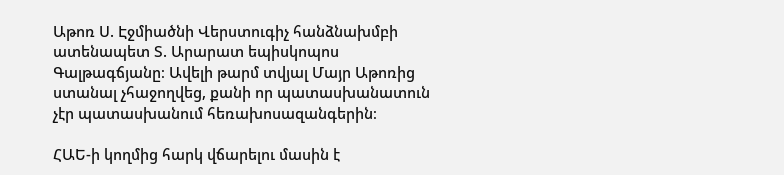Աթոռ Ս. Էջմիածնի Վերստուգիչ հանձնախմբի ատենապետ Տ. Արարատ եպիսկոպոս Գալթագճյանը։ Ավելի թարմ տվյալ Մայր Աթոռից ստանալ չհաջողվեց, քանի որ պատասխանատուն չէր պատասխանում հեռախոսազանգերին։

ՀԱԵ-ի կողմից հարկ վճարելու մասին է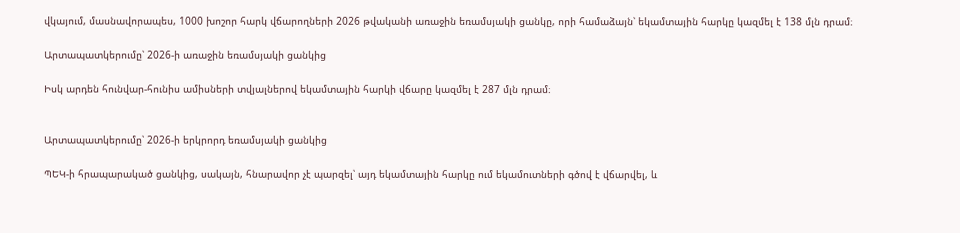վկայում, մասնավորապես, 1000 խոշոր հարկ վճարողների 2026 թվականի առաջին եռամսյակի ցանկը, որի համաձայն՝ եկամտային հարկը կազմել է 138 մլն դրամ։

Արտապատկերումը՝ 2026-ի առաջին եռամսյակի ցանկից

Իսկ արդեն հունվար-հունիս ամիսների տվյալներով եկամտային հարկի վճարը կազմել է 287 մլն դրամ։


Արտապատկերումը՝ 2026-ի երկրորդ եռամսյակի ցանկից

ՊԵԿ-ի հրապարակած ցանկից, սակայն, հնարավոր չէ պարզել՝ այդ եկամտային հարկը ում եկամուտների գծով է վճարվել, և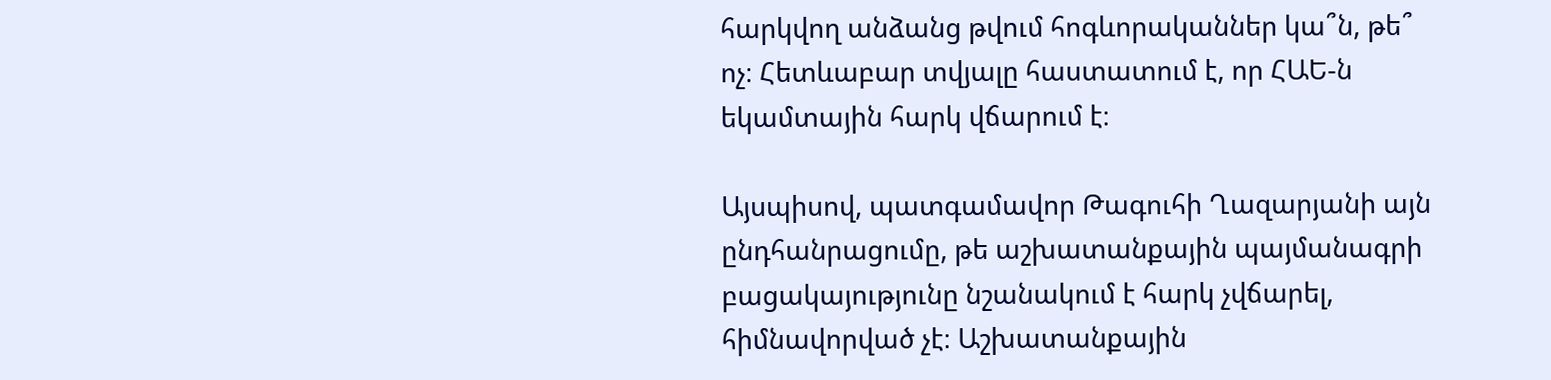հարկվող անձանց թվում հոգևորականներ կա՞ն, թե՞ ոչ։ Հետևաբար տվյալը հաստատում է, որ ՀԱԵ-ն եկամտային հարկ վճարում է։

Այսպիսով, պատգամավոր Թագուհի Ղազարյանի այն ընդհանրացումը, թե աշխատանքային պայմանագրի բացակայությունը նշանակում է հարկ չվճարել, հիմնավորված չէ։ Աշխատանքային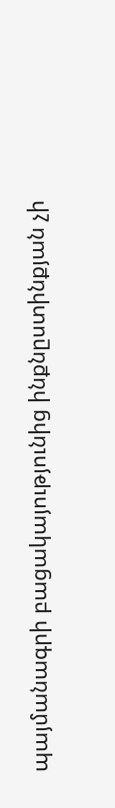պայմանագրի բացակայությունից ինքնըստինքյան չի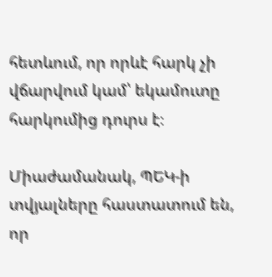հետևում, որ որևէ հարկ չի վճարվում կամ՝ եկամուտը հարկումից դուրս է։

Միաժամանակ, ՊԵԿ-ի տվյալները հաստատում են, որ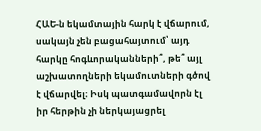ՀԱԵ-ն եկամտային հարկ է վճարում, սակայն չեն բացահայտում՝ այդ հարկը հոգևորականների՞, թե՞ այլ աշխատողների եկամուտների գծով է վճարվել։ Իսկ պատգամավորն էլ իր հերթին չի ներկայացրել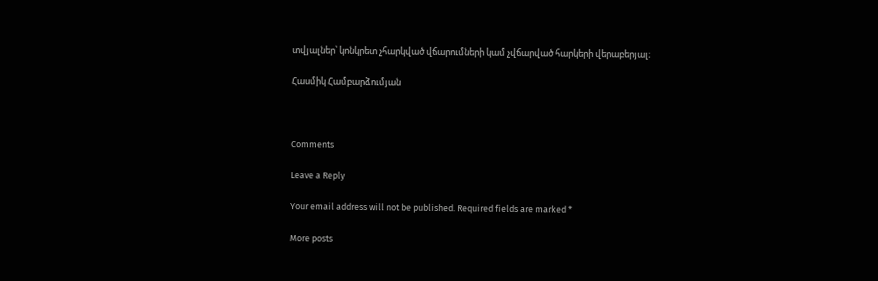տվյալներ՝ կոնկրետ չհարկված վճարումների կամ չվճարված հարկերի վերաբերյալ։

Հասմիկ Համբարձումյան



Comments

Leave a Reply

Your email address will not be published. Required fields are marked *

More posts